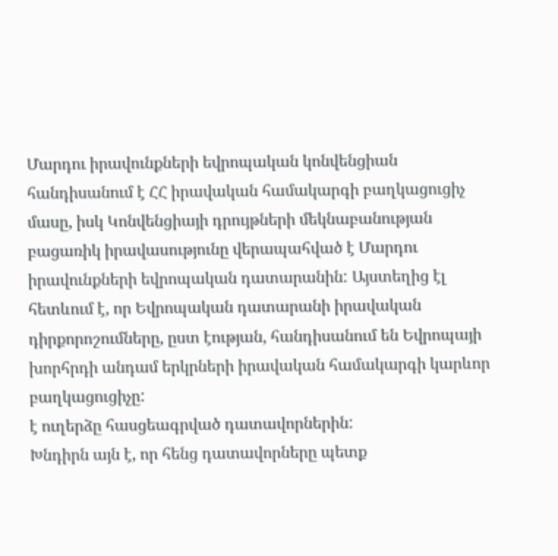Մարդու իրավունքների եվրոպական կոնվենցիան հանդիսանում է ՀՀ իրավական համակարգի բաղկացուցիչ մասը, իսկ Կոնվենցիայի դրույթների մեկնաբանության բացառիկ իրավասությունը վերապահված է Մարդու իրավունքների եվրոպական դատարանին: Այստեղից էլ հետևում է, որ Եվրոպական դատարանի իրավական դիրքորոշումները, ըստ էության, հանդիսանում են Եվրոպայի խորհրդի անդամ երկրների իրավական համակարգի կարևոր բաղկացուցիչը:
է ուղերձը հասցեագրված դատավորներին:
Խնդիրն այն է, որ հենց դատավորները պետք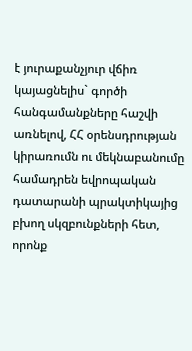է յուրաքանչյուր վճիռ կայացնելիս` գործի հանգամանքները հաշվի առնելով, ՀՀ օրենսդրության կիրառումն ու մեկնաբանումը համադրեն եվրոպական դատարանի պրակտիկայից բխող սկզբունքների հետ, որոնք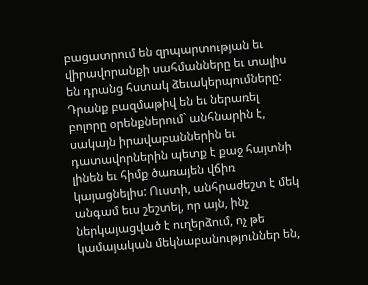բացատրում են զրպարտության եւ վիրավորանքի սահմանները եւ տալիս են դրանց հստակ ձեւակերպումները: Դրանք բազմաթիվ են եւ ներառել բոլորը օրենքներում` անհնարին է, սակայն իրավաբաններին եւ դատավորներին պետք է քաջ հայտնի լինեն եւ հիմք ծառայեն վճիռ կայացնելիս: Ուստի, անհրաժեշտ է մեկ անգամ եւս շեշտել, որ այն, ինչ ներկայացված է ուղերձում, ոչ թե կամայական մեկնաբանություններ են,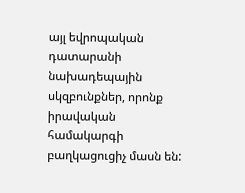այլ եվրոպական դատարանի նախադեպային սկզբունքներ, որոնք իրավական համակարգի բաղկացուցիչ մասն են: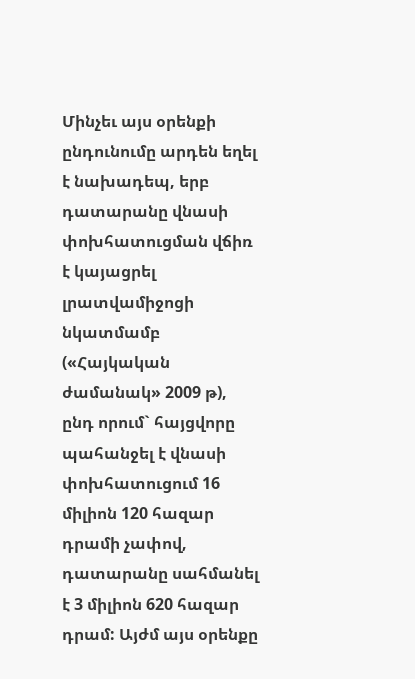Մինչեւ այս օրենքի ընդունումը արդեն եղել է նախադեպ, երբ դատարանը վնասի փոխհատուցման վճիռ է կայացրել լրատվամիջոցի նկատմամբ («Հայկական ժամանակ» 2009 թ), ընդ որում` հայցվորը պահանջել է վնասի փոխհատուցում 16 միլիոն 120 հազար դրամի չափով, դատարանը սահմանել է 3 միլիոն 620 հազար դրամ: Այժմ այս օրենքը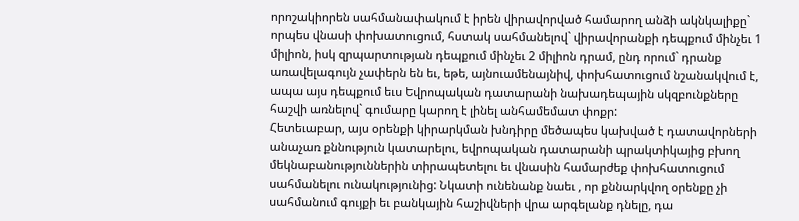որոշակիորեն սահմանափակում է իրեն վիրավորված համարող անձի ակնկալիքը` որպես վնասի փոխատուցում, հստակ սահմանելով` վիրավորանքի դեպքում մինչեւ 1 միլիոն, իսկ զրպարտության դեպքում մինչեւ 2 միլիոն դրամ, ընդ որում` դրանք առավելագույն չափերն են եւ, եթե, այնուամենայնիվ, փոխհատուցում նշանակվում է, ապա այս դեպքում եւս Եվրոպական դատարանի նախադեպային սկզբունքները հաշվի առնելով` գումարը կարող է լինել անհամեմատ փոքր:
Հետեւաբար, այս օրենքի կիրարկման խնդիրը մեծապես կախված է դատավորների անաչառ քննություն կատարելու, եվրոպական դատարանի պրակտիկայից բխող մեկնաբանություններին տիրապետելու եւ վնասին համարժեք փոխհատուցում սահմանելու ունակությունից: Նկատի ունենանք նաեւ , որ քննարկվող օրենքը չի սահմանում գույքի եւ բանկային հաշիվների վրա արգելանք դնելը, դա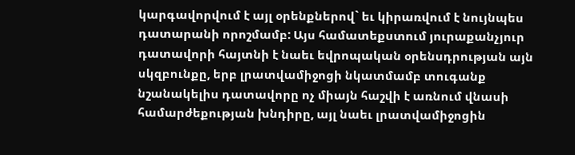կարգավորվում է այլ օրենքներով` եւ կիրառվում է նույնպես դատարանի որոշմամբ: Այս համատեքստում յուրաքանչյուր դատավորի հայտնի է նաեւ եվրոպական օրենսդրության այն սկզբունքը, երբ լրատվամիջոցի նկատմամբ տուգանք նշանակելիս դատավորը ոչ միայն հաշվի է առնում վնասի համարժեքության խնդիրը, այլ նաեւ լրատվամիջոցին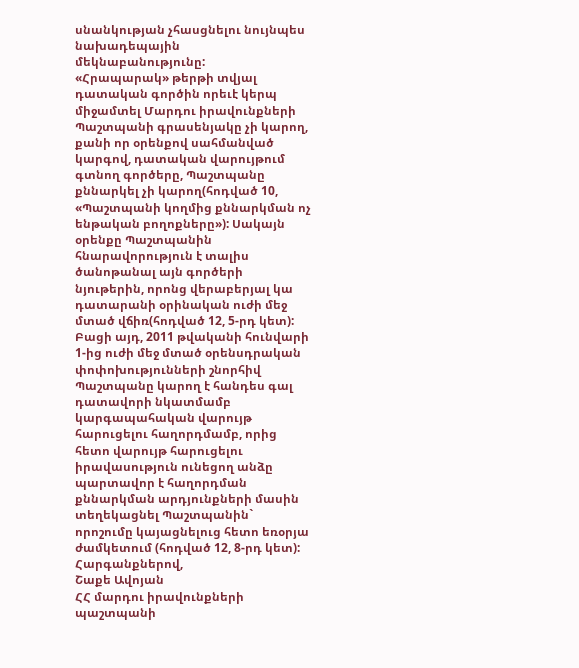սնանկության չհասցնելու նույնպես նախադեպային մեկնաբանությունը:
«Հրապարակ» թերթի տվյալ դատական գործին որեւէ կերպ միջամտել Մարդու իրավունքների Պաշտպանի գրասենյակը չի կարող, քանի որ օրենքով սահմանված կարգով, դատական վարույթում գտնող գործերը, Պաշտպանը քննարկել չի կարող(հոդված 10, «Պաշտպանի կողմից քննարկման ոչ ենթական բողոքները»): Սակայն օրենքը Պաշտպանին հնարավորություն է տալիս ծանոթանալ այն գործերի նյութերին, որոնց վերաբերյալ կա դատարանի օրինական ուժի մեջ մտած վճիռ(հոդված 12, 5-րդ կետ): Բացի այդ, 2011 թվականի հունվարի 1-ից ուժի մեջ մտած օրենսդրական փոփոխությունների շնորհիվ Պաշտպանը կարող է հանդես գալ դատավորի նկատմամբ կարգապահական վարույթ հարուցելու հաղորդմամբ, որից հետո վարույթ հարուցելու իրավասություն ունեցող անձը պարտավոր է հաղորդման քննարկման արդյունքների մասին տեղեկացնել Պաշտպանին` որոշումը կայացնելուց հետո եռօրյա ժամկետում (հոդված 12, 8-րդ կետ):
Հարգանքներով,
Շաքե Ավոյան
ՀՀ մարդու իրավունքների պաշտպանի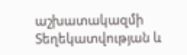աշխատակազմի
Տեղեկատվության և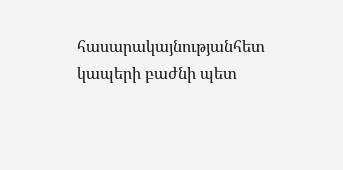հասարակայնությանհետ կապերի բաժնի պետ